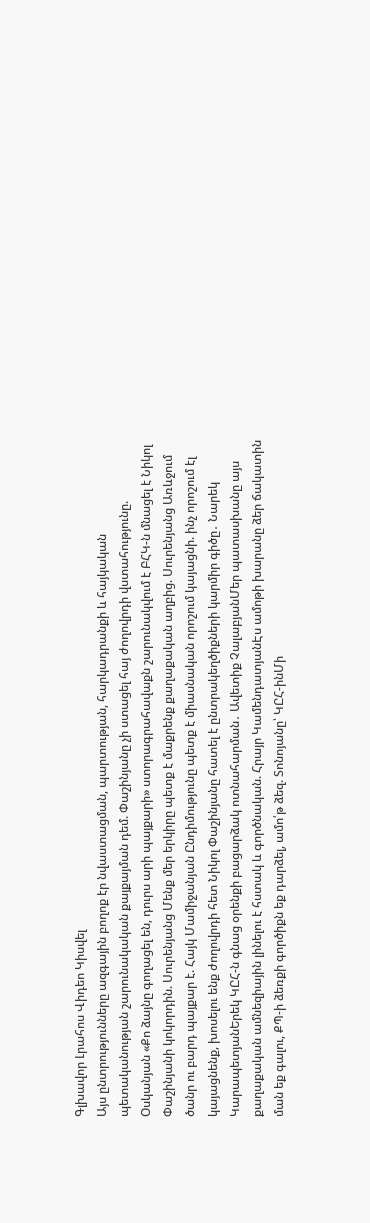Գլխավոր Լրահոս Վիդեո Կիսվել
Այս ընտրությունները ազգային բողոք էր նվաստացման, պարտության, հարկադրանքի և հայկական պետականության շարունակական քայքայման դեմ. Փաշինյանը չի ստացել հայ ժողովրդի վստահությունը. Օսկանյան «Քո ձայնը գողացել են, դուրս արի պայքարի» ստորագրահավաքն շարունակվում է ԲՀԿ-ն մնացել է Նիկոլ Փաշինյանի կոկորդին. Սուրենյանց Մենք մեր երկիրը պետք է մաքրենք քաղաքական աղբից. Սուրենյանց Առևջում ծանր ու բարդ պայքար է. Հայկ Մամիջանյան Ընդիմությունը պետք է միասնական որոշում կայացնի. ինչ որոշում էլ կայացնենք, խոսելու ենք ժողովրդի հետ Նիկոլ Փաշինյանը հատել է ընտրակեղծիքների կարմիր գիծը․ Նարեկ ԿարապետյանԵրեկ ԿԸՀ-ն գնաց օրենքի բացարձակ ոտնահարման․ Ավետիք ՉալաբյանՄեր պատասխանը այս քաղաքական ամնեզիային լինելու է հստակ և գործնական. Հրայր ԿամենդատյանԷս ամոթի խարանը ձեր ճակատին ման եք գալու, ՔՊ-ի ձեռքի գործիքն եք դարձել, ամո՛թ ձեզ. Տոնոյանը՝ ԿԸՀ-ինՄի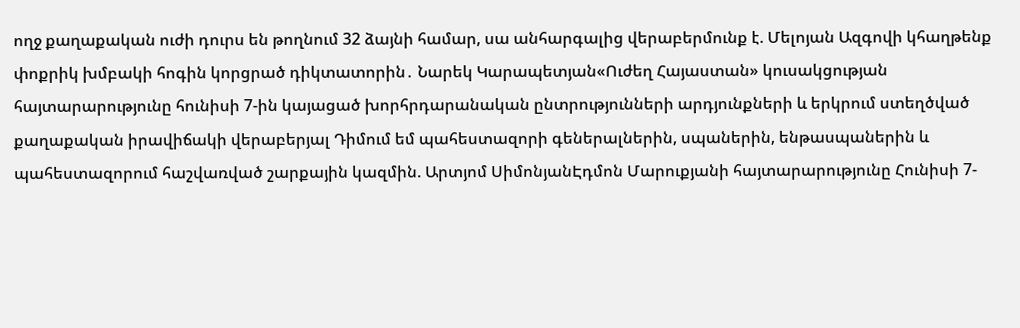ողջ քաղաքական ուժի դուրս են թողնում 32 ձայնի համար, սա անհարգալից վերաբերմունք է. Մելոյան Ազգովի կհաղթենք փոքրիկ խմբակի հոգին կորցրած դիկտատորին․ Նարեկ Կարապետյան«Ուժեղ Հայաստան» կուսակցության հայտարարությունը հունիսի 7-ին կայացած խորհրդարանական ընտրությունների արդյունքների և երկրում ստեղծված քաղաքական իրավիճակի վերաբերյալ Դիմում եմ պահեստազորի գեներալներին, սպաներին, ենթասպաներին և պահեստազորում հաշվառված շարքային կազմին. Արտյոմ ՍիմոնյանԷդմոն Մարուքյանի հայտարարությունը Հունիսի 7-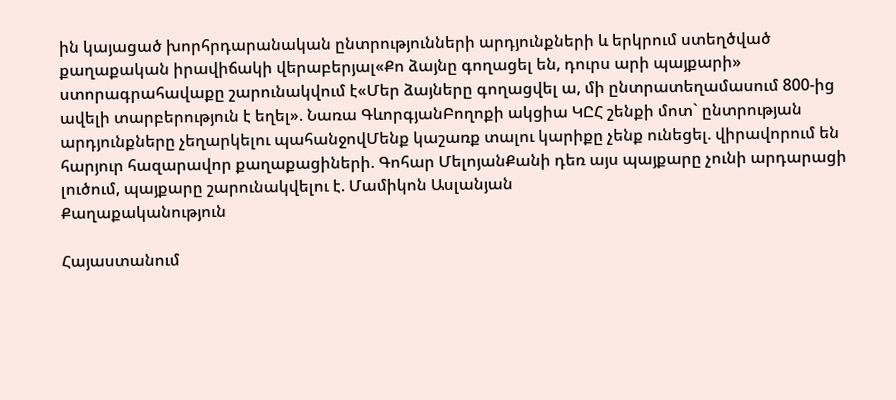ին կայացած խորհրդարանական ընտրությունների արդյունքների և երկրում ստեղծված քաղաքական իրավիճակի վերաբերյալ«Քո ձայնը գողացել են, դուրս արի պայքարի» ստորագրահավաքը շարունակվում է«Մեր ձայները գողացվել ա, մի ընտրատեղամասում 800-ից ավելի տարբերություն է եղել». Նառա ԳևորգյանԲողոքի ակցիա ԿԸՀ շենքի մոտ` ընտրության արդյունքները չեղարկելու պահանջովՄենք կաշառք տալու կարիքը չենք ունեցել. վիրավորում են հարյուր հազարավոր քաղաքացիների. Գոհար ՄելոյանՔանի դեռ այս պայքարը չունի արդարացի լուծում, պայքարը շարունակվելու է. Մամիկոն Ասլանյան
Քաղաքականություն

Հայաստանում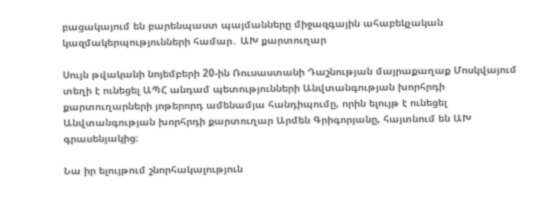բացակայում են բարենպաստ պայմանները միջազգային ահաբեկչական կազմակերպությունների համար․ ԱԽ քարտուղար

Սույն թվականի նոյեմբերի 20-ին Ռուսաստանի Դաշնության մայրաքաղաք Մոսկվայում տեղի է ունեցել ԱՊՀ անդամ պետությունների Անվտանգության խորհրդի քարտուղարների յոթերորդ ամենամյա հանդիպումը, որին ելույթ է ունեցել Անվտանգության խորհրդի քարտուղար Արմեն Գրիգորյանը, հայտնում են ԱԽ գրասենյակից։

Նա իր ելույթում շնորհակալություն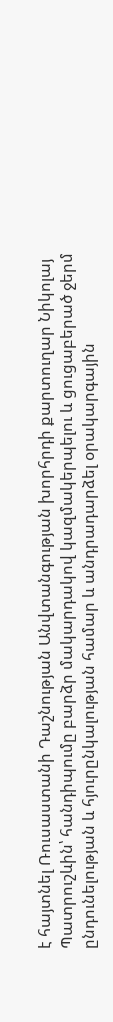է հայտնել Ռուսաստանի Դաշնության Անվտանգության խորհրդի քարտուղար Նիկոլայ Պատրուշևին՝ հանդիպումը բարձր մակարդակով կազմակերպելու և ցուցաբերած ջերմ ընդունելության և հյուրընկալության համար և անդրադարձել օրակարգային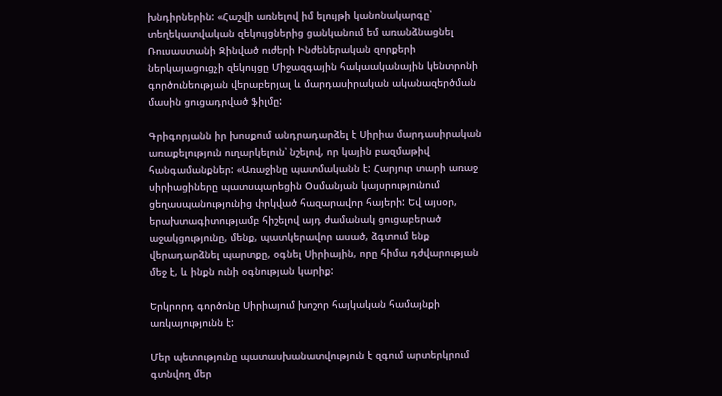խնդիրներին: «Հաշվի առնելով իմ ելույթի կանոնակարգը՝ տեղեկատվական զեկույցներից ցանկանում եմ առանձնացնել Ռուսաստանի Զինված ուժերի Ինժեներական զորքերի ներկայացուցչի զեկույցը Միջազգային հակաականային կենտրոնի գործունեության վերաբերյալ և մարդասիրական ականազերծման մասին ցուցադրված ֆիլմը:

Գրիգորյանն իր խոսքում անդրադարձել է Սիրիա մարդասիրական առաքելություն ուղարկելուն՝ նշելով, որ կային բազմաթիվ հանգամանքներ: «Առաջինը պատմականն է: Հարյուր տարի առաջ սիրիացիները պատսպարեցին Օսմանյան կայսրությունում ցեղասպանությունից փրկված հազարավոր հայերի: Եվ այսօր, երախտագիտությամբ հիշելով այդ ժամանակ ցուցաբերած աջակցությունը, մենք, պատկերավոր ասած, ձգտում ենք վերադարձնել պարտքը, օգնել Սիրիային, որը հիմա դժվարության մեջ է, և ինքն ունի օգնության կարիք:

Երկրորդ գործոնը Սիրիայում խոշոր հայկական համայնքի առկայությունն է:

Մեր պետությունը պատասխանատվություն է զգում արտերկրում գտնվող մեր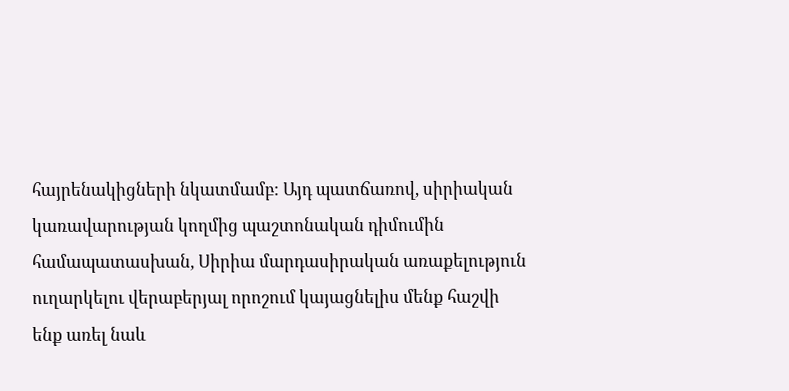հայրենակիցների նկատմամբ: Այդ պատճառով, սիրիական կառավարության կողմից պաշտոնական դիմումին համապատասխան, Սիրիա մարդասիրական առաքելություն ուղարկելու վերաբերյալ որոշում կայացնելիս մենք հաշվի ենք առել նաև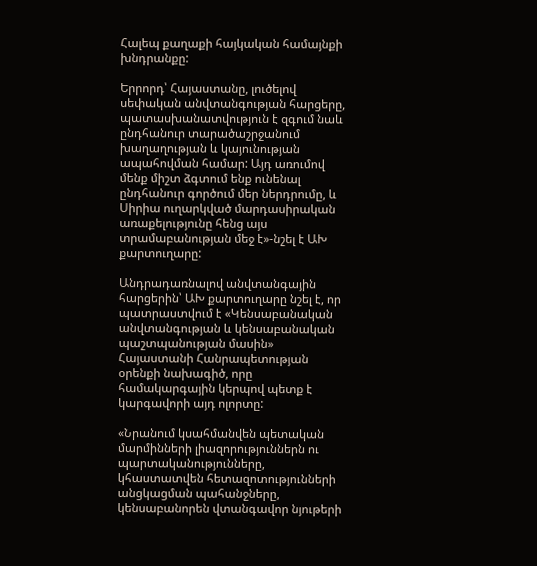Հալեպ քաղաքի հայկական համայնքի խնդրանքը:

Երրորդ՝ Հայաստանը, լուծելով սեփական անվտանգության հարցերը, պատասխանատվություն է զգում նաև ընդհանուր տարածաշրջանում խաղաղության և կայունության ապահովման համար: Այդ առումով մենք միշտ ձգտում ենք ունենալ ընդհանուր գործում մեր ներդրումը, և Սիրիա ուղարկված մարդասիրական առաքելությունը հենց այս տրամաբանության մեջ է»-նշել է ԱԽ քարտուղարը:

Անդրադառնալով անվտանգային հարցերին՝ ԱԽ քարտուղարը նշել է, որ պատրաստվում է «Կենսաբանական անվտանգության և կենսաբանական պաշտպանության մասին» Հայաստանի Հանրապետության օրենքի նախագիծ, որը համակարգային կերպով պետք է կարգավորի այդ ոլորտը:

«Նրանում կսահմանվեն պետական մարմինների լիազորություններն ու պարտականությունները, կհաստատվեն հետազոտությունների անցկացման պահանջները, կենսաբանորեն վտանգավոր նյութերի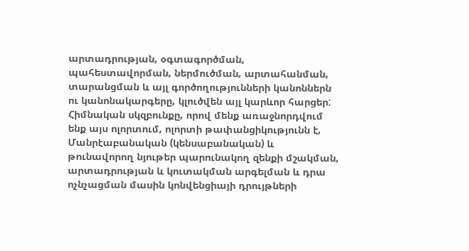արտադրության, օգտագործման, պահեստավորման, ներմուծման, արտահանման, տարանցման և այլ գործողությունների կանոններն ու կանոնակարգերը, կլուծվեն այլ կարևոր հարցեր: Հիմնական սկզբունքը, որով մենք առաջնորդվում ենք այս ոլորտում, ոլորտի թափանցիկությունն է, Մանրէաբանական (կենսաբանական) և թունավորող նյութեր պարունակող զենքի մշակման, արտադրության և կուտակման արգելման և դրա ոչնչացման մասին կոնվենցիայի դրույթների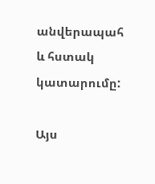անվերապահ և հստակ կատարումը:

Այս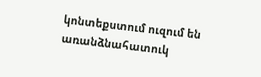կոնտեքստում ուզում են առանձնահատուկ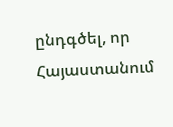ընդգծել, որ Հայաստանում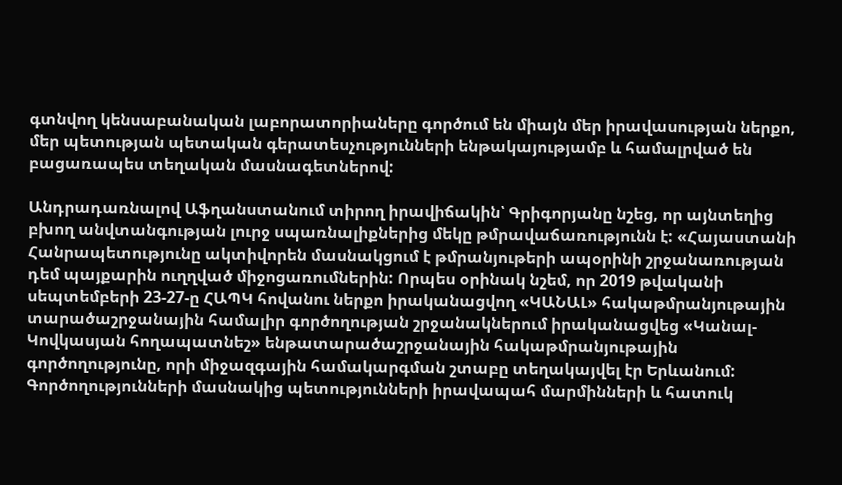գտնվող կենսաբանական լաբորատորիաները գործում են միայն մեր իրավասության ներքո, մեր պետության պետական գերատեսչությունների ենթակայությամբ և համալրված են բացառապես տեղական մասնագետներով:

Անդրադառնալով Աֆղանստանում տիրող իրավիճակին՝ Գրիգորյանը նշեց, որ այնտեղից բխող անվտանգության լուրջ սպառնալիքներից մեկը թմրավաճառությունն է: «Հայաստանի Հանրապետությունը ակտիվորեն մասնակցում է թմրանյութերի ապօրինի շրջանառության դեմ պայքարին ուղղված միջոցառումներին: Որպես օրինակ նշեմ, որ 2019 թվականի սեպտեմբերի 23-27-ը ՀԱՊԿ հովանու ներքո իրականացվող «ԿԱՆԱԼ» հակաթմրանյութային տարածաշրջանային համալիր գործողության շրջանակներում իրականացվեց «Կանալ-Կովկասյան հողապատնեշ» ենթատարածաշրջանային հակաթմրանյութային գործողությունը, որի միջազգային համակարգման շտաբը տեղակայվել էր Երևանում: Գործողությունների մասնակից պետությունների իրավապահ մարմինների և հատուկ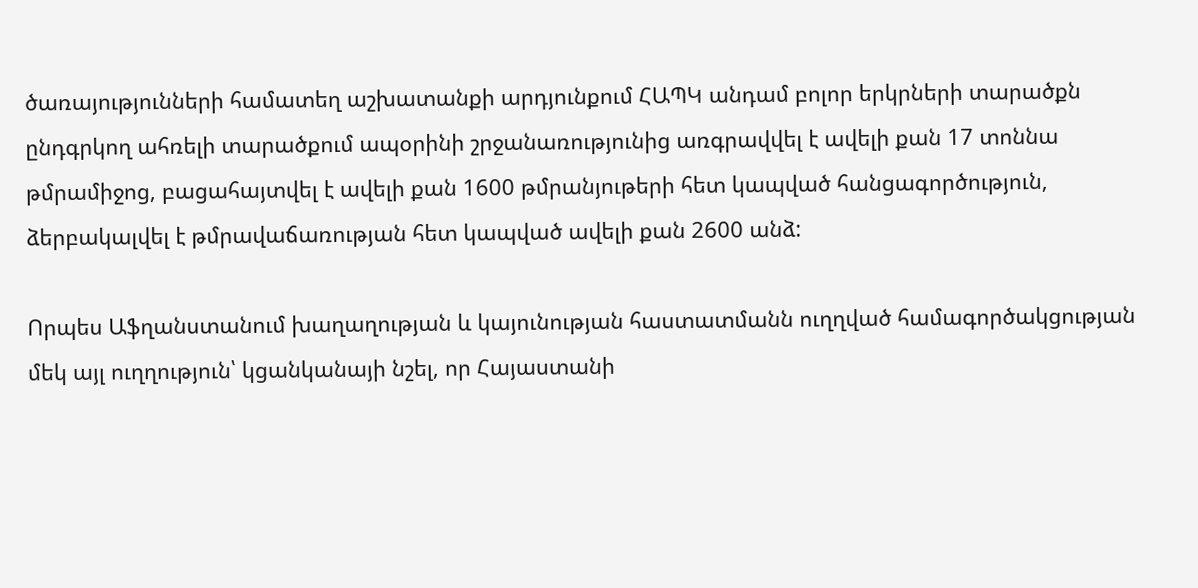ծառայությունների համատեղ աշխատանքի արդյունքում ՀԱՊԿ անդամ բոլոր երկրների տարածքն ընդգրկող ահռելի տարածքում ապօրինի շրջանառությունից առգրավվել է ավելի քան 17 տոննա թմրամիջոց, բացահայտվել է ավելի քան 1600 թմրանյութերի հետ կապված հանցագործություն, ձերբակալվել է թմրավաճառության հետ կապված ավելի քան 2600 անձ:

Որպես Աֆղանստանում խաղաղության և կայունության հաստատմանն ուղղված համագործակցության մեկ այլ ուղղություն՝ կցանկանայի նշել, որ Հայաստանի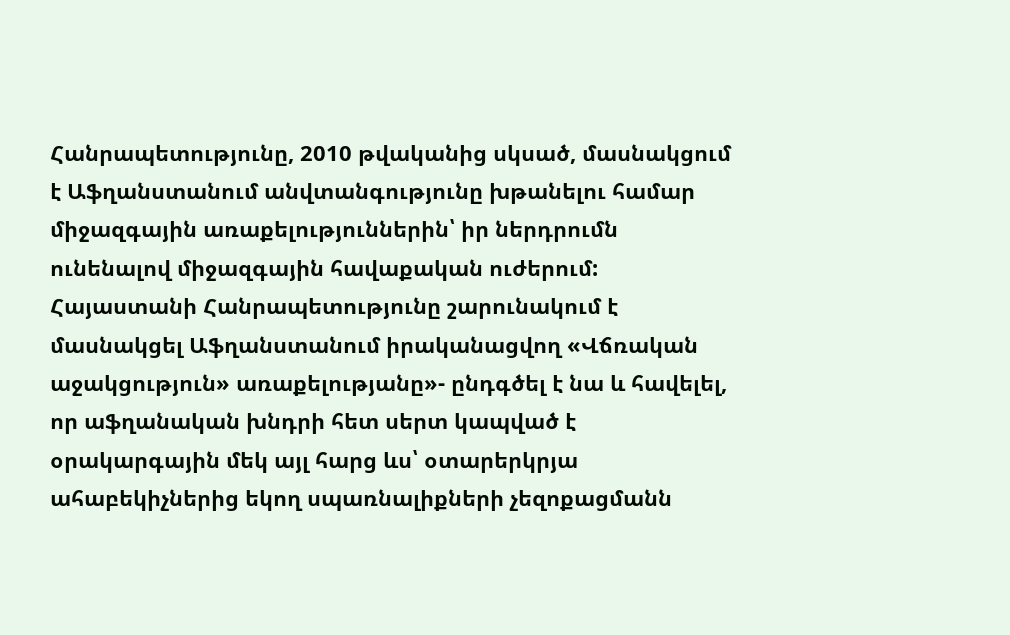Հանրապետությունը, 2010 թվականից սկսած, մասնակցում է Աֆղանստանում անվտանգությունը խթանելու համար միջազգային առաքելություններին՝ իր ներդրումն ունենալով միջազգային հավաքական ուժերում: Հայաստանի Հանրապետությունը շարունակում է մասնակցել Աֆղանստանում իրականացվող «Վճռական աջակցություն» առաքելությանը»- ընդգծել է նա և հավելել, որ աֆղանական խնդրի հետ սերտ կապված է օրակարգային մեկ այլ հարց ևս՝ օտարերկրյա ահաբեկիչներից եկող սպառնալիքների չեզոքացմանն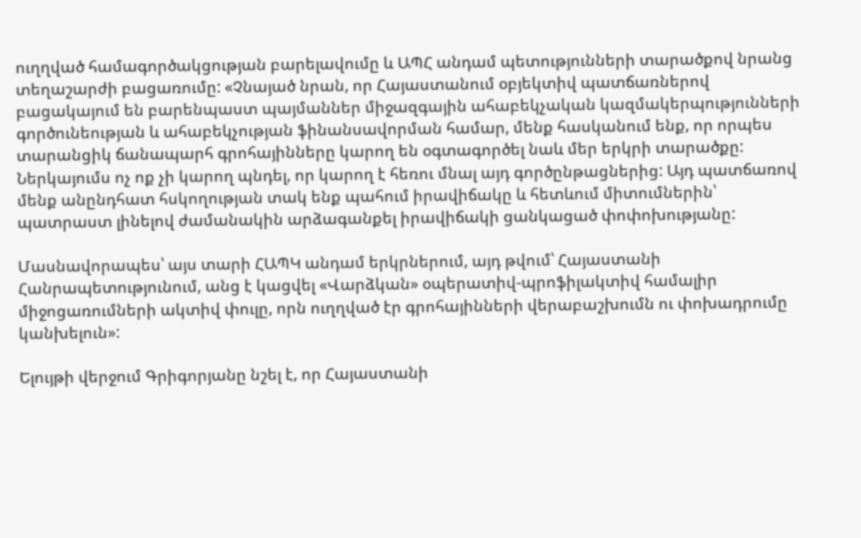ուղղված համագործակցության բարելավումը և ԱՊՀ անդամ պետությունների տարածքով նրանց տեղաշարժի բացառումը: «Չնայած նրան, որ Հայաստանում օբյեկտիվ պատճառներով բացակայում են բարենպաստ պայմաններ միջազգային ահաբեկչական կազմակերպությունների գործունեության և ահաբեկչության ֆինանսավորման համար, մենք հասկանում ենք, որ որպես տարանցիկ ճանապարհ գրոհայինները կարող են օգտագործել նաև մեր երկրի տարածքը: Ներկայումս ոչ ոք չի կարող պնդել, որ կարող է հեռու մնալ այդ գործընթացներից: Այդ պատճառով մենք անընդհատ հսկողության տակ ենք պահում իրավիճակը և հետևում միտումներին՝ պատրաստ լինելով ժամանակին արձագանքել իրավիճակի ցանկացած փոփոխությանը:

Մասնավորապես՝ այս տարի ՀԱՊԿ անդամ երկրներում, այդ թվում՝ Հայաստանի Հանրապետությունում, անց է կացվել «Վարձկան» օպերատիվ-պրոֆիլակտիվ համալիր միջոցառումների ակտիվ փուլը, որն ուղղված էր գրոհայինների վերաբաշխումն ու փոխադրումը կանխելուն»:

Ելույթի վերջում Գրիգորյանը նշել է, որ Հայաստանի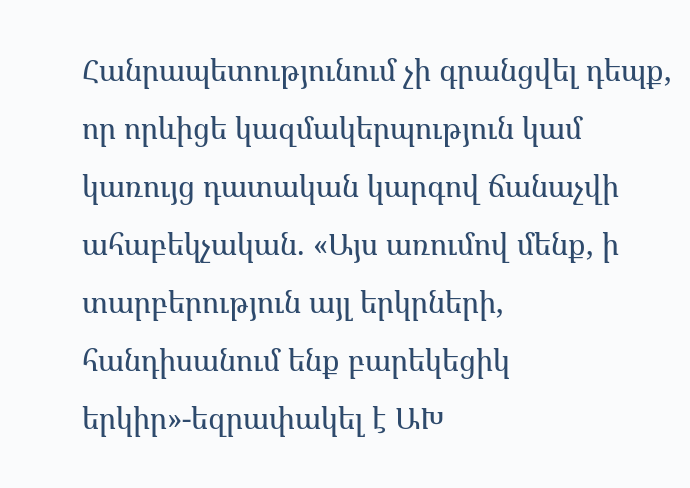Հանրապետությունում չի գրանցվել դեպք, որ որևիցե կազմակերպություն կամ կառույց դատական կարգով ճանաչվի ահաբեկչական. «Այս առումով մենք, ի տարբերություն այլ երկրների, հանդիսանում ենք բարեկեցիկ երկիր»-եզրափակել է ԱԽ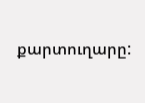քարտուղարը: